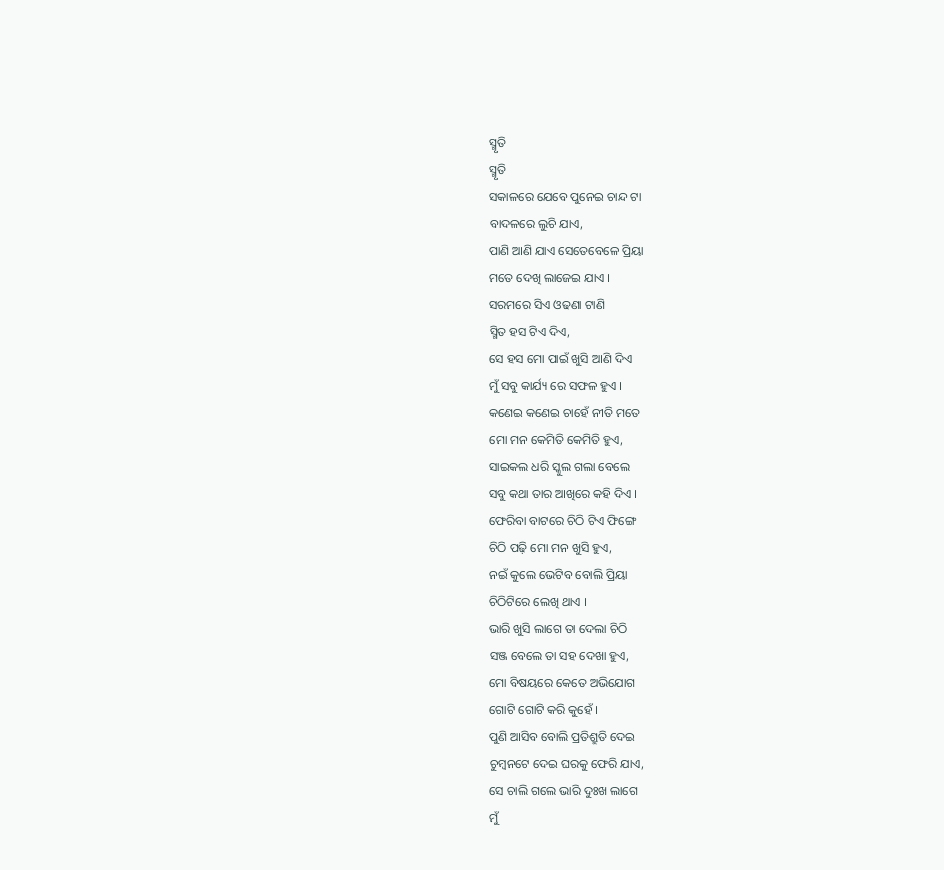ସ୍ମୃତି
ସ୍ମୃତି
ସକାଳରେ ଯେବେ ପୁନେଇ ଚାନ୍ଦ ଟା
ବାଦଳରେ ଲୁଚି ଯାଏ,
ପାଣି ଆଣି ଯାଏ ସେତେବେଳେ ପ୍ରିୟା
ମତେ ଦେଖି ଲାଜେଇ ଯାଏ ।
ସରମରେ ସିଏ ଓଢଣା ଟାଣି
ସ୍ମିତ ହସ ଟିଏ ଦିଏ,
ସେ ହସ ମୋ ପାଇଁ ଖୁସି ଆଣି ଦିଏ
ମୁଁ ସବୁ କାର୍ଯ୍ୟ ରେ ସଫଳ ହୁଏ ।
କଣେଇ କଣେଇ ଚାହେଁ ନୀତି ମତେ
ମୋ ମନ କେମିତି କେମିତି ହୁଏ,
ସାଇକଲ ଧରି ସ୍କୁଲ ଗଲା ବେଲେ
ସବୁ କଥା ତାର ଆଖିରେ କହି ଦିଏ ।
ଫେରିବା ବାଟରେ ଚିଠି ଟିଏ ଫିଙ୍ଗେ
ଚିଠି ପଢ଼ି ମୋ ମନ ଖୁସି ହୁଏ,
ନଇଁ କୁଲେ ଭେଟିବ ବୋଲି ପ୍ରିୟା
ଚିଠିଟିରେ ଲେଖି ଥାଏ ।
ଭାରି ଖୁସି ଲାଗେ ତା ଦେଲା ଚିଠି
ସଞ୍ଜ ବେଲେ ତା ସହ ଦେଖା ହୁଏ,
ମୋ ବିଷୟରେ କେତେ ଅଭିଯୋଗ
ଗୋଟି ଗୋଟି କରି କୁହେଁ ।
ପୁଣି ଆସିବ ବୋଲି ପ୍ରତିଶ୍ରୁତି ଦେଇ
ଚୁମ୍ବନଟେ ଦେଇ ଘରକୁ ଫେରି ଯାଏ,
ସେ ଚାଲି ଗଲେ ଭାରି ଦୁଃଖ ଲାଗେ
ମୁଁ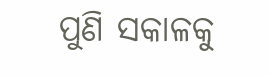ପୁଣି ସକାଳକୁ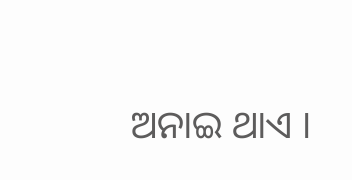ଅନାଇ ଥାଏ ।